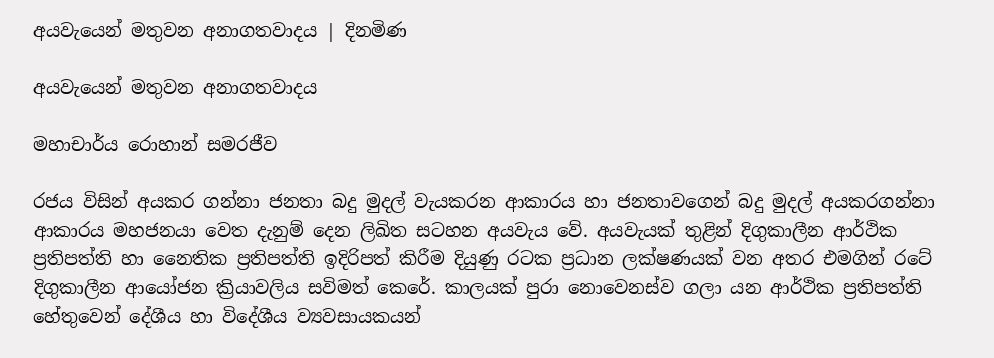අයවැයෙන් මතුවන අනාගතවාදය | දිනමිණ

අයවැයෙන් මතුවන අනාගතවාදය

මහාචාර්ය රොහාන් සමරජීව

රජය විසින් අයකර ගන්නා ජනතා බදු මුදල් වැයකරන ආකාරය හා ජනතාවගෙන් බදු මුදල් අයකරගන්නා ආකාරය මහජනයා වෙත දැනුම් දෙන ලිඛිත සටහන අයවැය වේ. අයවැයක් තුළින් දිගුකාලීන ආර්ථික ප්‍රතිපත්ති හා නෛතික ප්‍රතිපත්ති ඉදිරිපත් කිරීම දියුණු රටක ප්‍රධාන ලක්ෂණයක් වන අතර එමගින් රටේ දිගුකාලීන ආයෝජන ක්‍රියාවලිය සවිමත් කෙරේ. කාලයක් පුරා නොවෙනස්ව ගලා යන ආර්ථික ප්‍රතිපත්ති හේතුවෙන් දේශීය හා විදේශීය ව්‍යවසායකයන්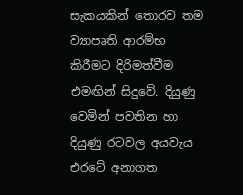සැකයකින් තොරව තම ව්‍යාපෘති ආරම්භ කිරීමට දිරිමත්වීම එමඟින් සිදුවේ. දියුණු වෙමින් පවතින හා දියුණු රටවල අයවැය එරටේ අනාගත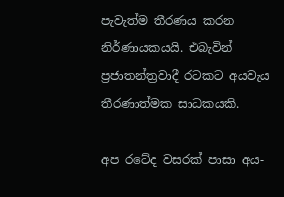පැවැත්ම තීරණය කරන නිර්ණායකයයි. එබැවින් ප්‍රජාතන්ත්‍රවාදී රටකට අයවැය තීරණාත්මක සාධකයකි.

අප රටේද වසරක් පාසා අය-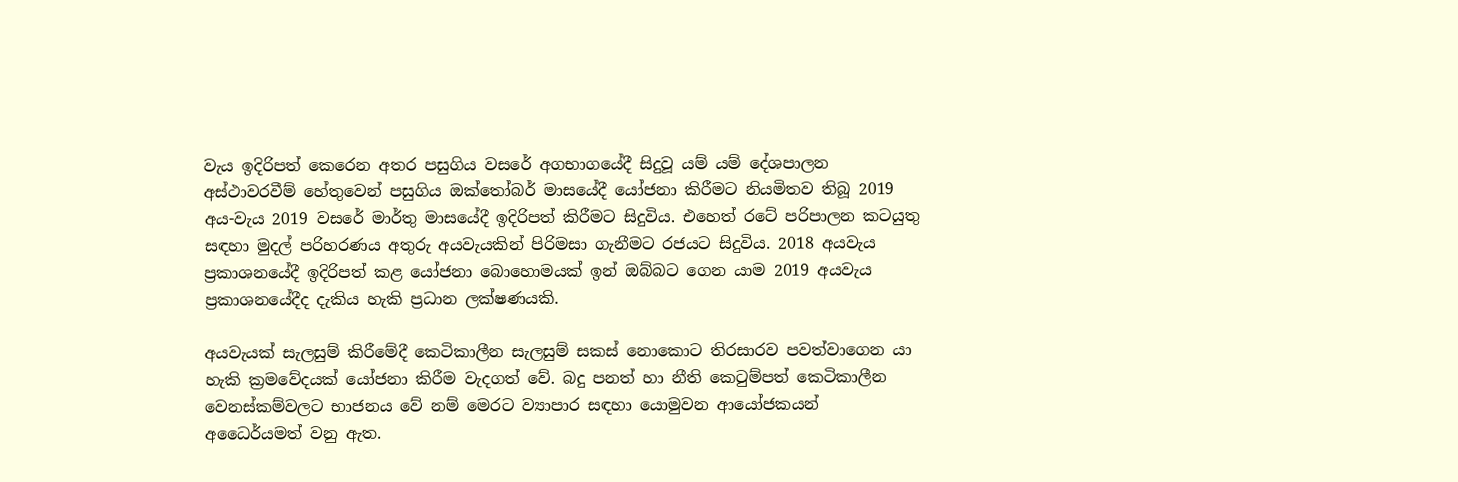වැය ඉදිරිපත් කෙරෙන අතර පසුගිය වසරේ අගභාගයේදී සිදුවූ යම් යම් දේශපාලන අස්ථාවරවීම් හේතුවෙන් පසුගිය ඔක්තෝබර් මාසයේදී යෝජනා කිරීමට නියමිතව තිබූ 2019 අය-වැය 2019 වසරේ මාර්තු මාසයේදී ඉදිරිපත් කිරීමට සිදුවිය. එහෙත් රටේ පරිපාලන කටයුතු සඳහා මුදල් පරිහරණය අතුරු අයවැයකින් පිරිමසා ගැනීමට රජයට සිදුවිය. 2018 අයවැය ප්‍රකාශනයේදී ඉදිරිපත් කළ යෝජනා බොහොමයක් ඉන් ඔබ්බට ගෙන යාම 2019 අයවැය ප්‍රකාශනයේදීද දැකිය හැකි ප්‍රධාන ලක්ෂණයකි.

අයවැයක් සැලසුම් කිරීමේදී කෙටිකාලීන සැලසුම් සකස් නොකොට තිරසාරව පවත්වාගෙන යා හැකි ක්‍රමවේදයක් යෝජනා කිරීම වැදගත් වේ. බදු පනත් හා නීති කෙටුම්පත් කෙටිකාලීන වෙනස්කම්වලට භාජනය වේ නම් මෙරට ව්‍යාපාර සඳහා යොමුවන ආයෝජකයන් අධෛර්යමත් වනු ඇත.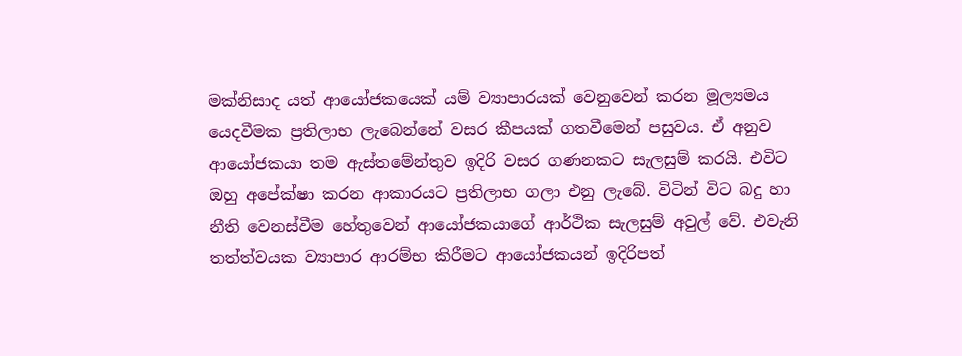මක්නිසාද යත් ආයෝජකයෙක් යම් ව්‍යාපාරයක් වෙනුවෙන් කරන මූල්‍යමය යෙදවීමක ප්‍රතිලාභ ලැබෙන්නේ වසර කීපයක් ගතවීමෙන් පසුවය. ඒ අනුව ආයෝජකයා තම ඇස්තමේන්තුව ඉදිරි වසර ගණනකට සැලසුම් කරයි. එවිට ඔහු අපේක්ෂා කරන ආකාරයට ප්‍රතිලාභ ගලා එනු ලැබේ. විටින් විට බදු හා නීති වෙනස්වීම හේතුවෙන් ආයෝජකයාගේ ආර්ථික සැලසුම් අවුල් වේ. එවැනි තත්ත්වයක ව්‍යාපාර ආරම්භ කිරීමට ආයෝජකයන් ඉදිරිපත්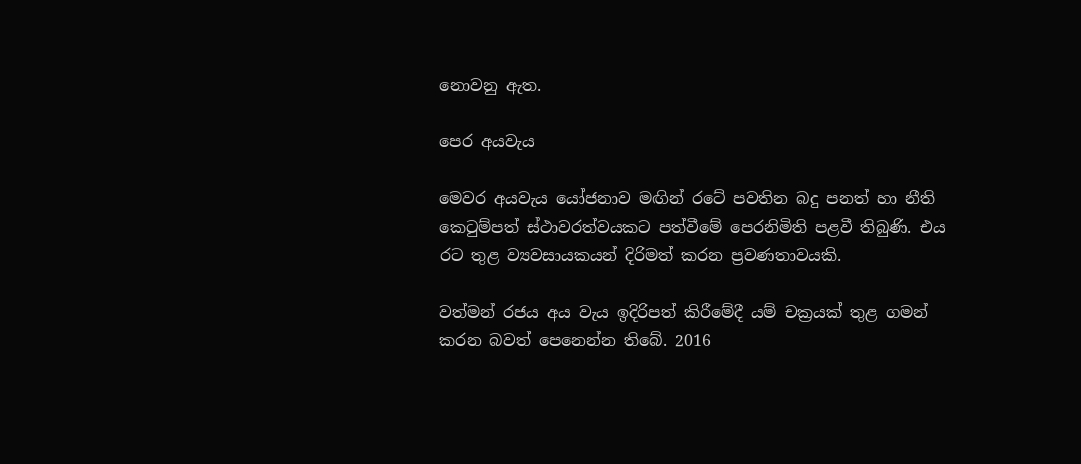නොවනු ඇත.

පෙර අයවැය

මෙවර අයවැය යෝජනාව මඟින් රටේ පවතින බදු පනත් හා නීති කෙටුම්පත් ස්ථාවරත්වයකට පත්වීමේ පෙරනිමිති පළවී තිබුණි. එය රට තුළ ව්‍යවසායකයන් දිරිමත් කරන ප්‍රවණතාවයකි.

වත්මන් රජය අය වැය ඉදිරිපත් කිරීමේදී යම් චක්‍රයක් තුළ ගමන් කරන බවත් පෙනෙන්න තිබේ. 2016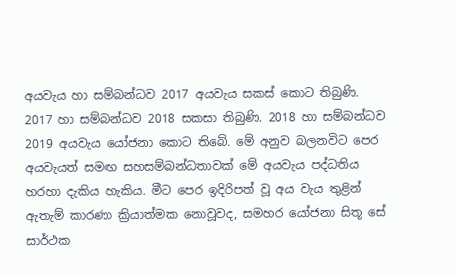අයවැය හා සම්බන්ධව 2017 අයවැය සකස් කොට තිබුණි. 2017 හා සම්බන්ධව 2018 සකසා තිබුණි. 2018 හා සම්බන්ධව 2019 අයවැය යෝජනා කොට තිබේ. මේ අනුව බලනවිට පෙර අයවැයත් සමඟ සහසම්බන්ධතාවක් මේ අයවැය පද්ධතිය හරහා දැකිය හැකිය. මීට පෙර ඉදිරිපත් වූ අය වැය තුළින් ඇතැම් කාරණා ක්‍රියාත්මක නොවූවද, සමහර යෝජනා සිතූ සේ සාර්ථක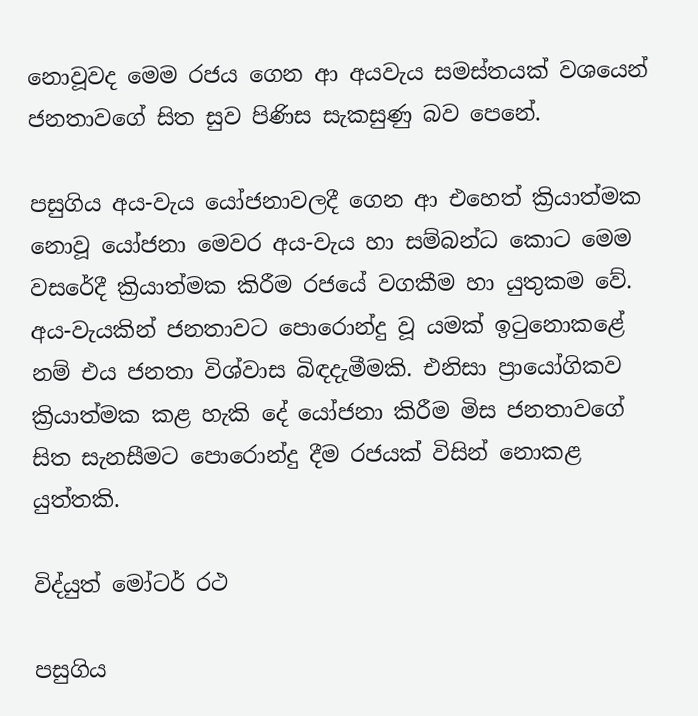නොවූවද මෙම රජය ගෙන ආ අයවැය සමස්තයක් වශයෙන් ජනතාවගේ සිත සුව පිණිස සැකසුණු බව පෙනේ.

පසුගිය අය-වැය යෝජනාවලදී ගෙන ආ එහෙත් ක්‍රියාත්මක නොවූ යෝජනා මෙවර අය-වැය හා සම්බන්ධ කොට මෙම වසරේදී ක්‍රියාත්මක කිරීම රජයේ වගකීම හා යුතුකම වේ. අය-වැයකින් ජනතාවට පොරොන්දු වූ යමක් ඉටුනොකළේ නම් එය ජනතා විශ්වාස බිඳදැමීමකි. එනිසා ප්‍රායෝගිකව ක්‍රියාත්මක කළ හැකි දේ යෝජනා කිරීම මිස ජනතාවගේ සිත සැනසීමට පොරොන්දු දීම රජයක් විසින් නොකළ යුත්තකි.

විද්යුත් මෝටර් රථ

පසුගිය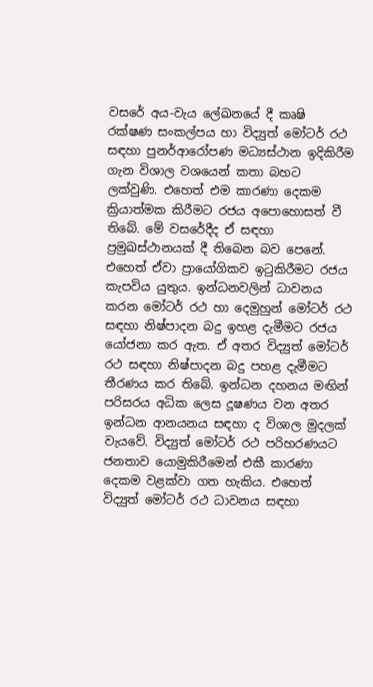වසරේ අය-වැය ලේඛනයේ දී කෘෂි රක්ෂණ සංකල්පය හා විද්‍යුත් මෝටර් රථ සඳහා පුනර්ආරෝපණ මධ්‍යස්ථාන ඉදිකිරීම ගැන විශාල වශයෙන් කතා බහට ලක්වුණි. එහෙත් එම කාරණා දෙකම ක්‍රියාත්මක කිරීමට රජය අපොහොසත් වී තිබේ. මේ වසරේදීද ඒ සඳහා ප්‍රමුඛස්ථානයක් දී තිබෙන බව පෙනේ. එහෙත් ඒවා ප්‍රායෝගිකව ඉටුකිරීමට රජය කැපවිය යුතුය. ඉන්ධනවලින් ධාවනය කරන මෝටර් රථ හා දෙමුහුන් මෝටර් රථ සඳහා නිෂ්පාදන බදු ඉහළ දැමීමට රජය යෝජනා කර ඇත. ඒ අතර විද්‍යුත් මෝටර් රථ සඳහා නිෂ්පාදන බදු පහළ දැමීමට තීරණය කර තිබේ. ඉන්ධන දහනය මඟින් පරිසරය අධික ලෙස දූෂණය වන අතර ඉන්ධන ආනයනය සඳහා ද විශාල මුදලක් වැයවේ. විද්‍යුත් මෝටර් රථ පරිහරණයට ජනතාව යොමුකිරීමෙන් එකී කාරණා දෙකම වළක්වා ගත හැකිය. එහෙත් විද්‍යුත් මෝටර් රථ ධාවනය සඳහා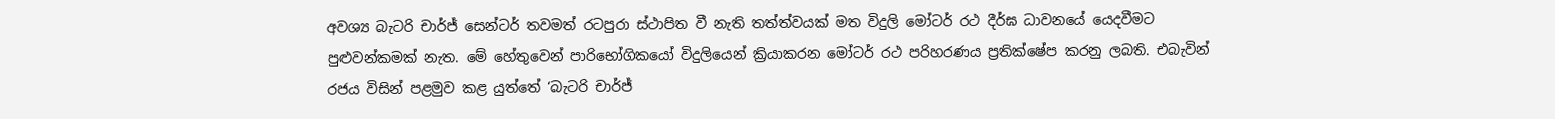අවශ්‍ය බැටරි චාර්ජ් සෙන්ටර් තවමත් රටපුරා ස්ථාපිත වී නැති තත්ත්වයක් මත විදුලි මෝටර් රථ දීර්ඝ ධාවනයේ යෙදවීමට පුළුවන්කමක් නැත. මේ හේතුවෙන් පාරිභෝගිකයෝ විදුලියෙන් ක්‍රියාකරන මෝටර් රථ පරිහරණය ප්‍රතික්ෂේප කරනු ලබති. එබැවින් රජය විසින් පළමුව කළ යුත්තේ ‘බැටරි චාර්ජ්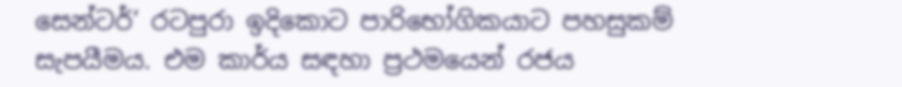සෙන්ටර්’ රටපුරා ඉදිකොට පාරිභෝගිකයාට පහසුකම් සැපයීමය. එම කාර්ය සඳහා ප්‍රථමයෙන් රජය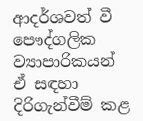ආදර්ශවත් වී පෞද්ගලික ව්‍යාපාරිකයන් ඒ සඳහා දිරිගැන්වීම් කළ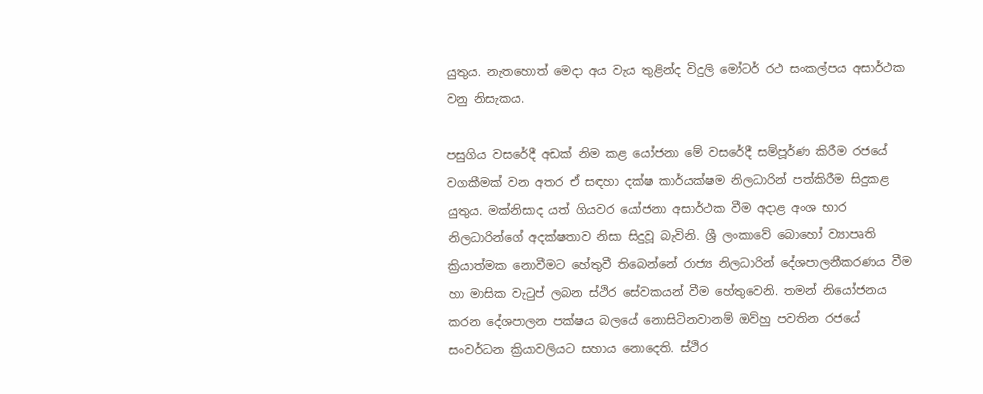යුතුය. නැතහොත් මෙදා අය වැය තුළින්ද විදුලි මෝටර් රථ සංකල්පය අසාර්ථක වනු නිසැකය.

පසුගිය වසරේදී අඩක් නිම කළ යෝජනා මේ වසරේදී සම්පූර්ණ කිරීම රජයේ වගකීමක් වන අතර ඒ සඳහා දක්ෂ කාර්යක්ෂම නිලධාරින් පත්කිරීම සිදුකළ යුතුය. මක්නිසාද යත් ගියවර යෝජනා අසාර්ථක වීම අදාළ අංශ භාර නිලධාරින්ගේ අදක්ෂතාව නිසා සිදුවූ බැවිනි. ශ්‍රී ලංකාවේ බොහෝ ව්‍යාපෘති ක්‍රියාත්මක නොවීමට හේතුවී තිබෙන්නේ රාජ්‍ය නිලධාරින් දේශපාලනීකරණය වීම හා මාසික වැටුප් ලබන ස්ථිර සේවකයන් වීම හේතුවෙනි. තමන් නියෝජනය කරන දේශපාලන පක්ෂය බලයේ නොසිටිනවානම් ඔව්හු පවතින රජයේ සංවර්ධන ක්‍රියාවලියට සහාය නොදෙති. ස්ථිර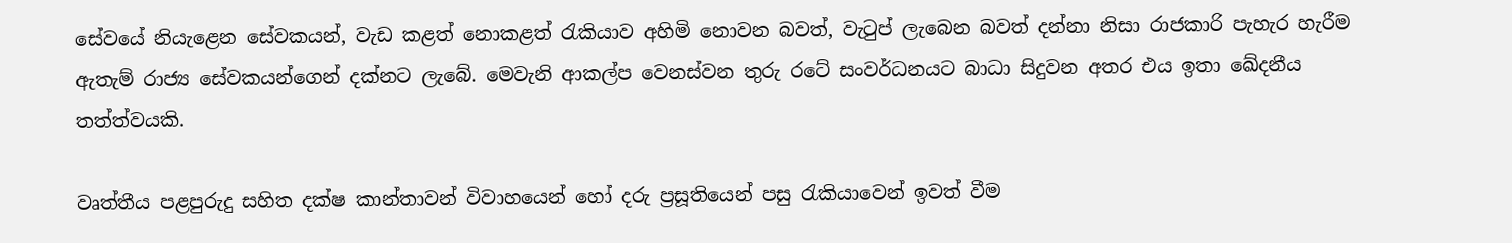සේවයේ නියැළෙන සේවකයන්, වැඩ කළත් නොකළත් රැකියාව අහිමි නොවන බවත්, වැටුප් ලැබෙන බවත් දන්නා නිසා රාජකාරි පැහැර හැරීම ඇතැම් රාජ්‍ය සේවකයන්ගෙන් දක්නට ලැබේ. මෙවැනි ආකල්ප වෙනස්වන තුරු රටේ සංවර්ධනයට බාධා සිදුවන අතර එය ඉතා ඛේදනීය තත්ත්වයකි.

වෘත්තීය පළපුරුදු සහිත දක්ෂ කාන්තාවන් විවාහයෙන් හෝ දරු ප්‍රසූතියෙන් පසු රැකියාවෙන් ඉවත් වීම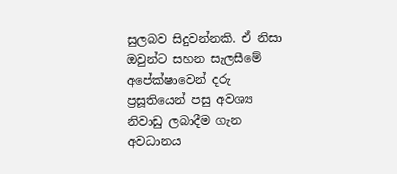සුලබව සිදුවන්නකි. ඒ නිසා ඔවුන්ට සහන සැලසීමේ අපේක්ෂාවෙන් දරු ප්‍රසූතියෙන් පසු අවශ්‍ය නිවාඩු ලබාදීම ගැන අවධානය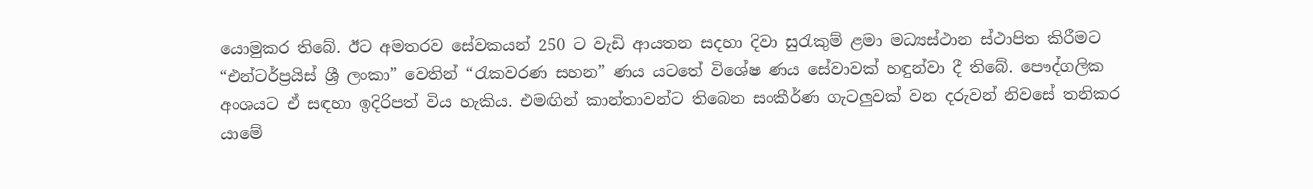යොමුකර තිබේ. ඊට අමතරව සේවකයන් 250 ට වැඩි ආයතන සදහා දිවා සුරැකුම් ළමා මධ්‍යස්ථාන ස්ථාපිත කිරීමට “එන්ටර්ප්‍රයිස් ශ්‍රී ලංකා” වෙතින් “රැකවරණ සහන” ණය යටතේ විශේෂ ණය සේවාවක් හඳුන්වා දී තිබේ. පෞද්ගලික අංශයට ඒ සඳහා ඉදිරිපත් විය හැකිය. එමඟින් කාන්තාවන්ට තිබෙන සංකීර්ණ ගැටලුවක් වන දරුවන් නිවසේ තනිකර යාමේ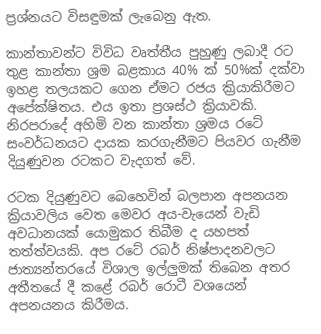ප්‍රශ්නයට විසඳුමක් ලැබෙනු ඇත.

කාන්තාවන්ට විවිධ වෘත්තීය පුහුණු ලබාදී රට තුළ කාන්තා ශ්‍රම බළකාය 40% ක් 50%ක් දක්වා ඉහළ තලයකට ගෙන ඒමට රජය ක්‍රියාකිරීමට අපේක්ෂිතය. එය ඉතා ප්‍රශස්ථ ක්‍රියාවකි. නිරපරාදේ අහිමි වන කාන්තා ශ්‍රමය රටේ සංවර්ධනයට දායක කරගැනීමට පියවර ගැනීම දියුණුවන රටකට වැදගත් වේ.

රටක දියුණුවට බෙහෙවින් බලපාන අපනයන ක්‍රියාවලිය වෙත මෙවර අය-වැයෙන් වැඩි අවධානයක් යොමුකර තිබීම ද යහපත් තත්ත්වයකි. අප රටේ රබර් නිෂ්පාදනවලට ජාත්‍යන්තරයේ විශාල ඉල්ලුමක් තිබෙන අතර අතීතයේ දී කළේ රබර් රොටී වශයෙන් අපනයනය කිරීමය.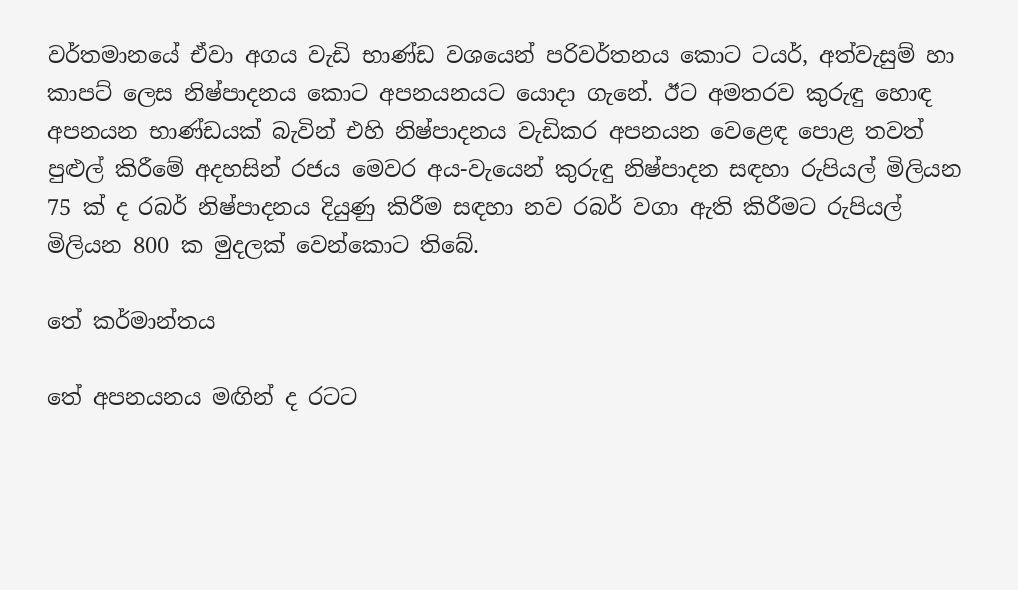වර්තමානයේ ඒවා අගය වැඩි භාණ්ඩ වශයෙන් පරිවර්තනය කොට ටයර්, අත්වැසුම් හා කාපට් ලෙස නිෂ්පාදනය කොට අපනයනයට යොදා ගැනේ. ඊට අමතරව කුරුඳු හොඳ අපනයන භාණ්ඩයක් බැවින් එහි නිෂ්පාදනය වැඩිකර අපනයන වෙළෙඳ පොළ තවත් පුළුල් කිරීමේ අදහසින් රජය මෙවර අය-වැයෙන් කුරුඳු නිෂ්පාදන සඳහා රුපියල් මිලියන 75 ක් ද රබර් නිෂ්පාදනය දියුණු කිරීම සඳහා නව රබර් වගා ඇති කිරීමට රුපියල් මිලියන 800 ක මුදලක් වෙන්කොට තිබේ.

තේ කර්මාන්තය

තේ අපනයනය මඟින් ද රටට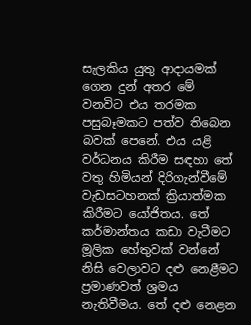සැලකිය යුතු ආදායමක් ගෙන දුන් අතර මේ වනවිට එය තරමක පසුබෑමකට පත්ව තිබෙන බවක් පෙනේ. එය යළි වර්ධනය කිරීම සඳහා තේ වතු හිමියන් දිරිගැන්වීමේ වැඩසටහනක් ක්‍රියාත්මක කිරීමට යෝජිතය. තේ කර්මාන්තය කඩා වැටීමට මූලික හේතුවක් වන්නේ නිසි වෙලාවට දළු නෙළීමට ප්‍රමාණවත් ශ්‍රමය නැතිවීමය. තේ දළු නෙළන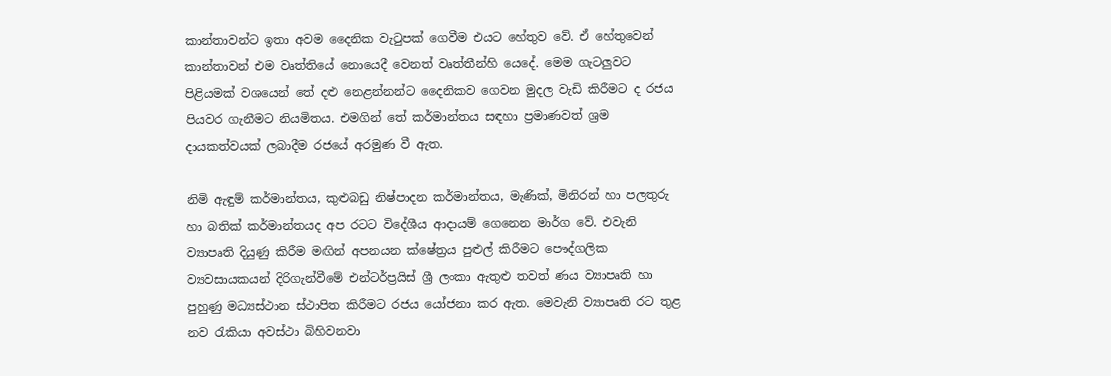කාන්තාවන්ට ඉතා අවම දෛනික වැටුපක් ගෙවීම එයට හේතුව වේ. ඒ හේතුවෙන් කාන්තාවන් එම වෘත්තියේ නොයෙදී වෙනත් වෘත්තීන්හි යෙදේ. මෙම ගැටලුවට පිළියමක් වශයෙන් තේ දළු නෙළන්නන්ට දෛනිකව ගෙවන මුදල වැඩි කිරීමට ද රජය පියවර ගැනීමට නියමිතය. එමගින් තේ කර්මාන්තය සඳහා ප්‍රමාණවත් ශ්‍රම දායකත්වයක් ලබාදීම රජයේ අරමුණ වී ඇත.

නිමි ඇඳුම් කර්මාන්තය, කුළුබඩු නිෂ්පාදන කර්මාන්තය, මැණික්, මිනිරන් හා පලතුරු හා බතික් කර්මාන්තයද අප රටට විදේශීය ආදායම් ගෙනෙන මාර්ග වේ. එවැනි ව්‍යාපෘති දියුණු කිරීම මඟින් අපනයන ක්ෂේත්‍රය පුළුල් කිරීමට පෞද්ගලික ව්‍යවසායකයන් දිරිගැන්වීමේ එන්ටර්ප්‍රයිස් ශ්‍රී ලංකා ඇතුළු තවත් ණය ව්‍යාපෘති හා පුහුණු මධ්‍යස්ථාන ස්ථාපිත කිරීමට රජය යෝජනා කර ඇත. මෙවැනි ව්‍යාපෘති රට තුළ නව රැකියා අවස්ථා බිහිවනවා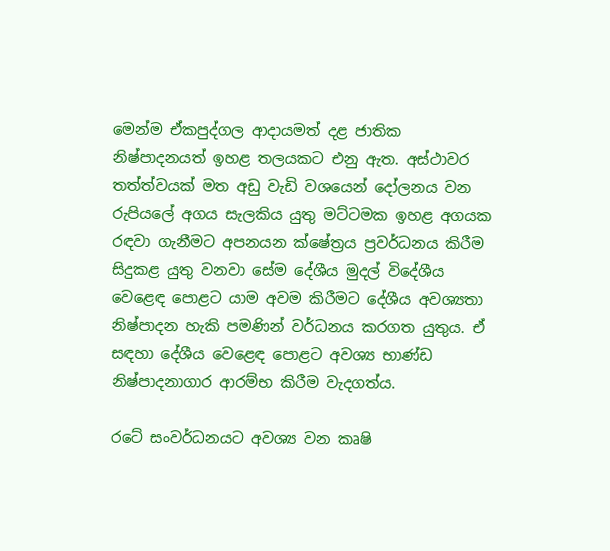මෙන්ම ඒකපුද්ගල ආදායමත් දළ ජාතික නිෂ්පාදනයත් ඉහළ තලයකට එනු ඇත. අස්ථාවර තත්ත්වයක් මත අඩු වැඩි වශයෙන් දෝලනය වන රුපියලේ අගය සැලකිය යුතු මට්ටමක ඉහළ අගයක රඳවා ගැනීමට අපනයන ක්ෂේත්‍රය ප්‍රවර්ධනය කිරීම සිදුකළ යුතු වනවා සේම දේශීය මුදල් විදේශීය වෙළෙඳ පොළට යාම අවම කිරීමට දේශීය අවශ්‍යතා නිෂ්පාදන හැකි පමණින් වර්ධනය කරගත යුතුය. ඒ සඳහා දේශීය වෙළෙඳ පොළට අවශ්‍ය භාණ්ඩ නිෂ්පාදනාගාර ආරම්භ කිරීම වැදගත්ය.

රටේ සංවර්ධනයට අවශ්‍ය වන කෘෂි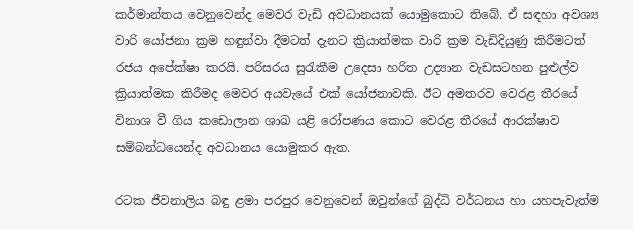කර්මාන්තය වෙනුවෙන්ද මෙවර වැඩි අවධානයක් යොමුකොට තිබේ. ඒ සඳහා අවශ්‍ය වාරි යෝජනා ක්‍රම හඳුන්වා දීමටත් දැනට ක්‍රියාත්මක වාරි ක්‍රම වැඩිදියුණු කිරීමටත් රජය අපේක්ෂා කරයි. පරිසරය සුරැකීම උදෙසා හරිත උද්‍යාන වැඩසටහන පුළුල්ව ක්‍රියාත්මක කිරීමද මෙවර අයවැයේ එක් යෝජනාවකි. ඊට අමතරව වෙරළ තීරයේ විනාශ වී ගිය කඩොලාන ශාඛ යළි රෝපණය කොට වෙරළ තීරයේ ආරක්ෂාව සම්බන්ධයෙන්ද අවධානය යොමුකර ඇත.

රටක ජීවනාලිය බඳු ළමා පරපුර වෙනුවෙන් ඔවුන්ගේ බුද්ධි වර්ධනය හා යහපැවැත්ම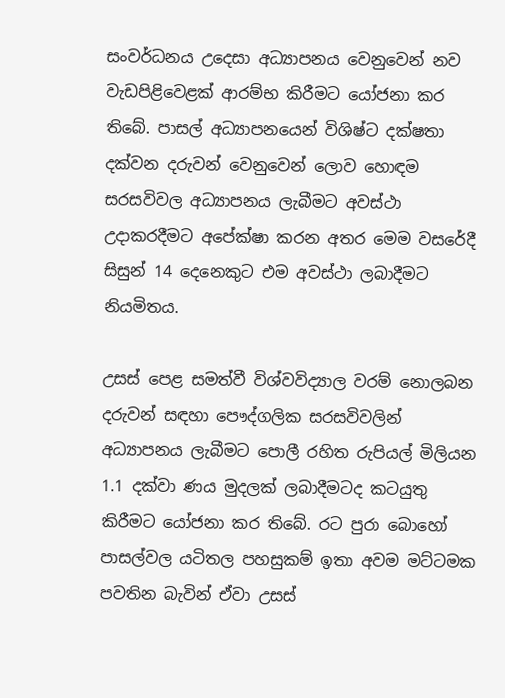සංවර්ධනය උදෙසා අධ්‍යාපනය වෙනුවෙන් නව වැඩපිළිවෙළක් ආරම්භ කිරීමට යෝජනා කර තිබේ. පාසල් අධ්‍යාපනයෙන් විශිෂ්ට දක්ෂතා දක්වන දරුවන් වෙනුවෙන් ලොව හොඳම සරසවිවල අධ්‍යාපනය ලැබීමට අවස්ථා උදාකරදීමට අපේක්ෂා කරන අතර මෙම වසරේදී සිසුන් 14 දෙනෙකුට එම අවස්ථා ලබාදීමට නියමිතය.

උසස් පෙළ සමත්වී විශ්වවිද්‍යාල වරම් නොලබන දරුවන් සඳහා පෞද්ගලික සරසවිවලින් අධ්‍යාපනය ලැබීමට පොලී රහිත රුපියල් මිලියන 1.1 දක්වා ණය මුදලක් ලබාදීමටද කටයුතු කිරීමට යෝජනා කර තිබේ. රට පුරා බොහෝ පාසල්වල යටිතල පහසුකම් ඉතා අවම මට්ටමක පවතින බැවින් ඒවා උසස්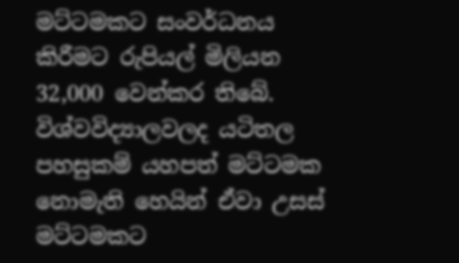මට්ටමකට සංවර්ධනය කිරීමට රුපියල් මිලියන 32,000 වෙන්කර තිබේ. විශ්වවිද්‍යාලවලද යටිතල පහසුකම් යහපත් මට්ටමක නොමැති හෙයින් ඒවා උසස් මට්ටමකට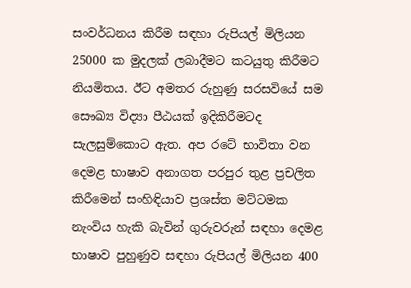සංවර්ධනය කිරීම සඳහා රුපියල් මිලියන 25000 ක මුදලක් ලබාදීමට කටයුතු කිරීමට නියමිතය. ඊට අමතර රුහුණු සරසවියේ සම සෞඛ්‍ය විද්‍යා පීඨයක් ඉදිකිරීමටද සැලසුම්කොට ඇත. අප රටේ භාවිතා වන දෙමළ භාෂාව අනාගත පරපුර තුළ ප්‍රචලිත කිරීමෙන් සංහිඳියාව ප්‍රශස්ත මට්ටමක නැංවිය හැකි බැවින් ගුරුවරුන් සඳහා දෙමළ භාෂාව පුහුණුව සඳහා රුපියල් මිලියන 400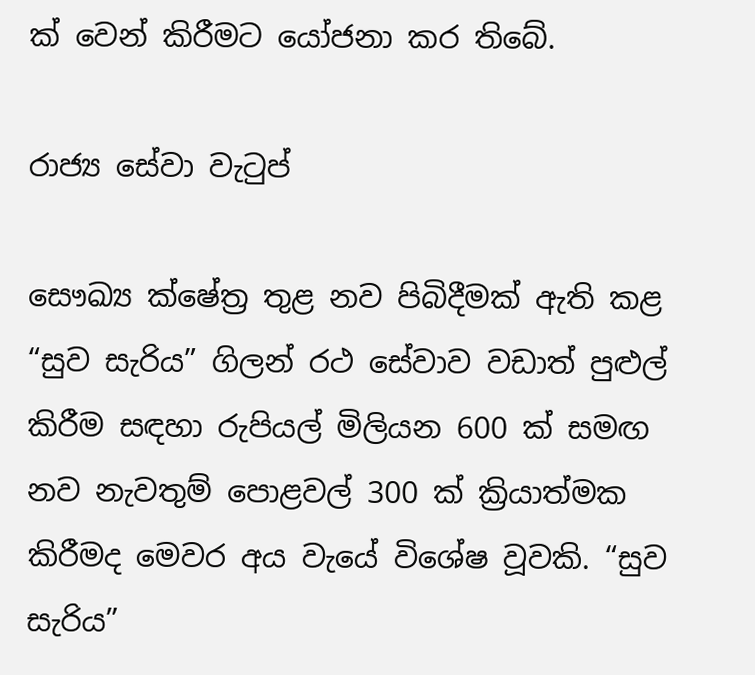ක් වෙන් කිරීමට යෝජනා කර තිබේ.

රාජ්‍ය සේවා වැටුප්

සෞඛ්‍ය ක්ෂේත්‍ර තුළ නව පිබිදීමක් ඇති කළ “සුව සැරිය” ගිලන් රථ සේවාව වඩාත් පුළුල් කිරීම සඳහා රුපියල් මිලියන 600 ක් සමඟ නව නැවතුම් පොළවල් 300 ක් ක්‍රියාත්මක කිරීමද මෙවර අය වැයේ විශේෂ වූවකි. “සුව සැරිය”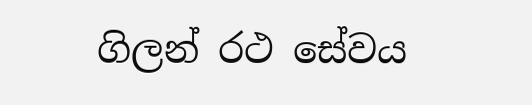ගිලන් රථ සේවය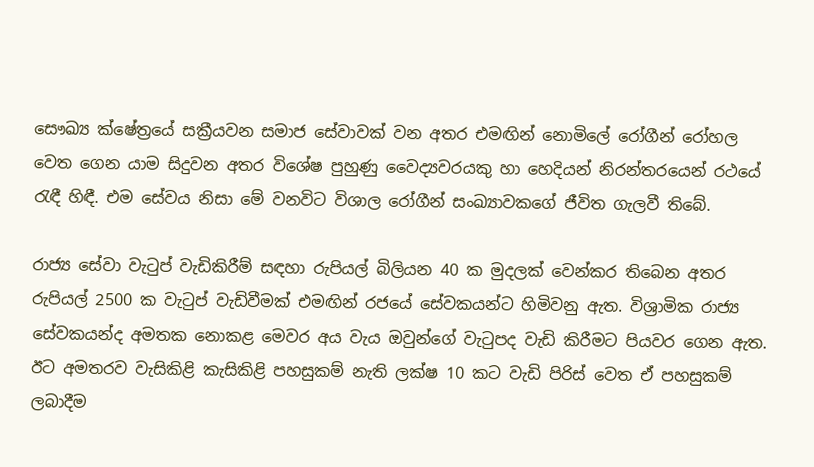සෞඛ්‍ය ක්ෂේත්‍රයේ සක්‍රීයවන සමාජ සේවාවක් වන අතර එමඟින් නොමිලේ රෝගීන් රෝහල වෙත ගෙන යාම සිදුවන අතර විශේෂ පුහුණු වෛද්‍යවරයකු හා හෙදියන් නිරන්තරයෙන් රථයේ රැඳී හිඳී. එම සේවය නිසා මේ වනවිට විශාල රෝගීන් සංඛ්‍යාවකගේ ජීවිත ගැලවී තිබේ.

රාජ්‍ය සේවා වැටුප් වැඩිකිරීම් සඳහා රුපියල් බිලියන 40 ක මුදලක් වෙන්කර තිබෙන අතර රුපියල් 2500 ක වැටුප් වැඩිවීමක් එමඟින් රජයේ සේවකයන්ට හිමිවනු ඇත. විශ්‍රාමික රාජ්‍ය සේවකයන්ද අමතක නොකළ මෙවර අය වැය ඔවුන්ගේ වැටුපද වැඩි කිරීමට පියවර ගෙන ඇත. ඊට අමතරව වැසිකිළි කැසිකිළි පහසුකම් නැති ලක්ෂ 10 කට වැඩි පිරිස් වෙත ඒ පහසුකම් ලබාදීම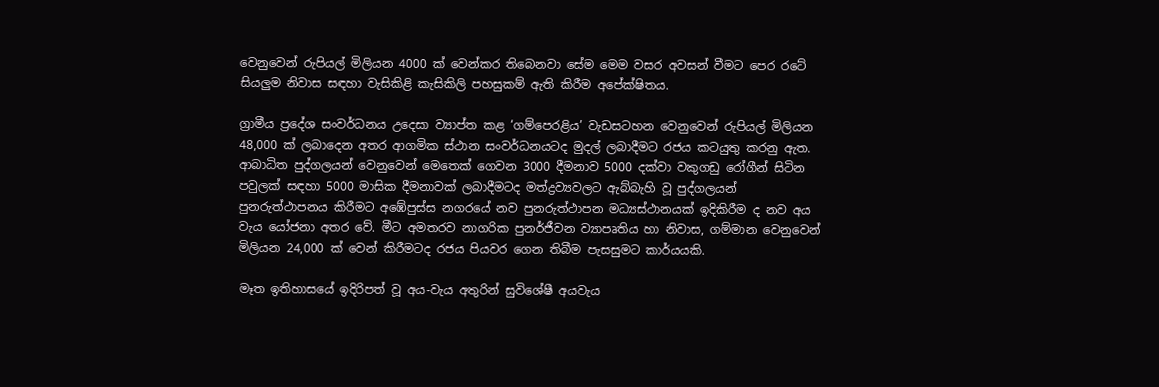වෙනුවෙන් රුපියල් මිලියන 4000 ක් වෙන්කර තිබෙනවා සේම මෙම වසර අවසන් වීමට පෙර රටේ සියලුම නිවාස සඳහා වැසිකිළි කැසිකිලි පහසුකම් ඇති කිරීම අපේක්ෂිතය.

ග්‍රාමීය ප්‍රදේශ සංවර්ධනය උදෙසා ව්‍යාප්ත කළ ‘ගම්පෙරළිය’ වැඩසටහන වෙනුවෙන් රුපියල් මිලියන 48,000 ක් ලබාදෙන අතර ආගමික ස්ථාන සංවර්ධනයටද මුදල් ලබාදීමට රජය කටයුතු කරනු ඇත. ආබාධිත පුද්ගලයන් වෙනුවෙන් මෙතෙක් ගෙවන 3000 දීමනාව 5000 දක්වා වකුගඩු රෝගීන් සිටින පවුලක් සඳහා 5000 මාසික දීමනාවක් ලබාදීමටද මත්ද්‍රව්‍යවලට ඇබ්බැහි වූ පුද්ගලයන් පුනරුත්ථාපනය කිරීමට අඹේපුස්ස නගරයේ නව පුනරුත්ථාපන මධ්‍යස්ථානයක් ඉදිකිරීම ද නව අය වැය යෝජනා අතර වේ. මීට අමතරව නාගරික පුනර්ජීවන ව්‍යාපෘතිය හා නිවාස, ගම්මාන වෙනුවෙන් මිලියන 24,000 ක් වෙන් කිරීමටද රජය පියවර ගෙන තිබීම පැසසුමට කාර්යයකි.

මෑත ඉතිහාසයේ ඉදිරිපත් වූ අය-වැය අතුරින් සුවිශේෂී අයවැය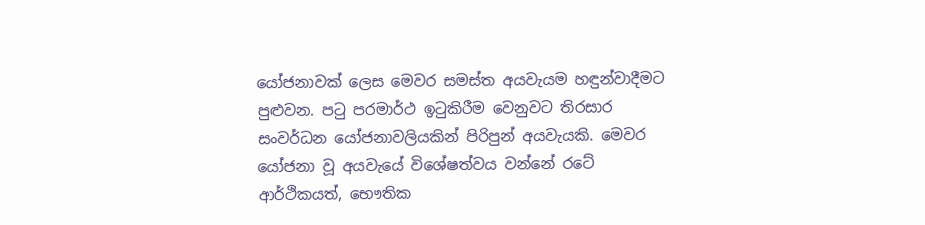යෝජනාවක් ලෙස මෙවර සමස්ත අයවැයම හඳුන්වාදීමට පුළුවන. පටු පරමාර්ථ ඉටුකිරීම වෙනුවට තිරසාර සංවර්ධන යෝජනාවලියකින් පිරිපුන් අයවැයකි. මෙවර යෝජනා වූ අයවැයේ විශේෂත්වය වන්නේ රටේ ආර්ථිකයත්, භෞතික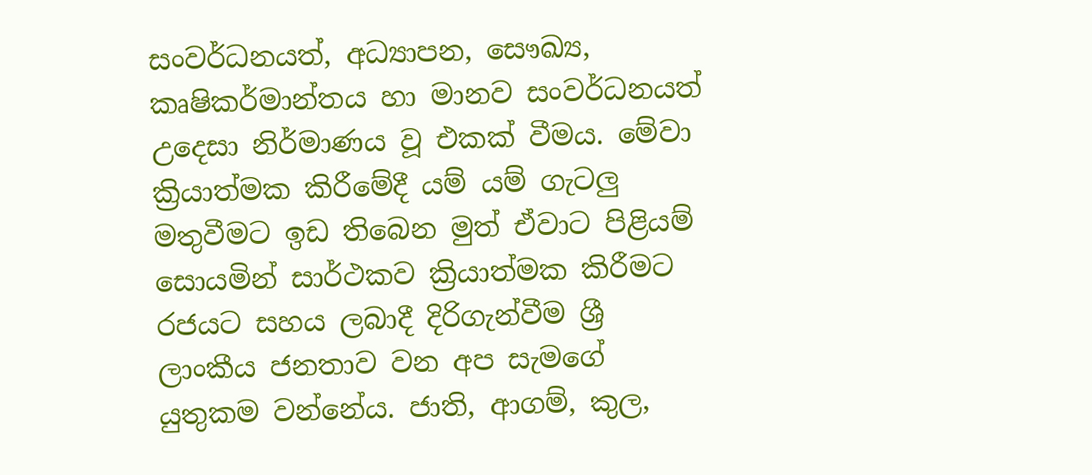සංවර්ධනයත්, අධ්‍යාපන, සෞඛ්‍ය, කෘෂිකර්මාන්තය හා මානව සංවර්ධනයත් උදෙසා නිර්මාණය වූ එකක් වීමය. මේවා ක්‍රියාත්මක කිරීමේදී යම් යම් ගැටලු මතුවීමට ඉඩ තිබෙන මුත් ඒවාට පිළියම් සොයමින් සාර්ථකව ක්‍රියාත්මක කිරීමට රජයට සහය ලබාදී දිරිගැන්වීම ශ්‍රී ලාංකීය ජනතාව වන අප සැමගේ යුතුකම වන්නේය. ජාති, ආගම්, කුල,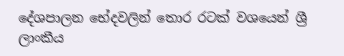දේශපාලන භේදවලින් තොර රටක් වශයෙන් ශ්‍රී ලාංකීය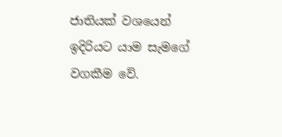ජාතියක් වශයෙන් ඉදිරියට යාම සැමගේ වගකීම වේ.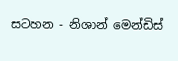සටහන - නිශාන් මෙන්ඩිස්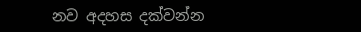නව අදහස දක්වන්න